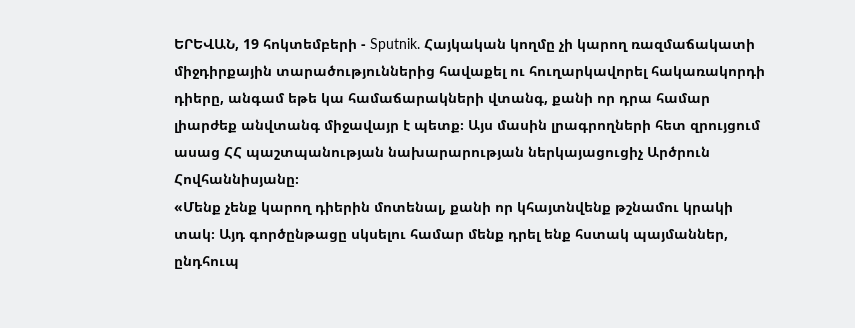ԵՐԵՎԱՆ, 19 հոկտեմբերի - Sputnik. Հայկական կողմը չի կարող ռազմաճակատի միջդիրքային տարածություններից հավաքել ու հուղարկավորել հակառակորդի դիերը, անգամ եթե կա համաճարակների վտանգ, քանի որ դրա համար լիարժեք անվտանգ միջավայր է պետք։ Այս մասին լրագրողների հետ զրույցում ասաց ՀՀ պաշտպանության նախարարության ներկայացուցիչ Արծրուն Հովհաննիսյանը։
«Մենք չենք կարող դիերին մոտենալ, քանի որ կհայտնվենք թշնամու կրակի տակ։ Այդ գործընթացը սկսելու համար մենք դրել ենք հստակ պայմաններ, ընդհուպ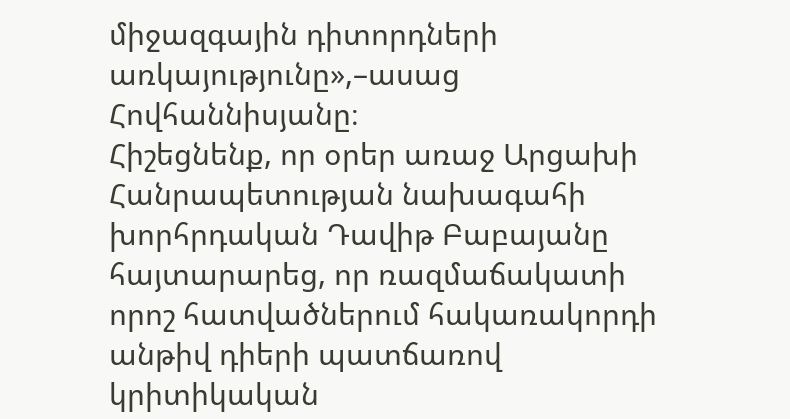միջազգային դիտորդների առկայությունը»,–ասաց Հովհաննիսյանը։
Հիշեցնենք, որ օրեր առաջ Արցախի Հանրապետության նախագահի խորհրդական Դավիթ Բաբայանը հայտարարեց, որ ռազմաճակատի որոշ հատվածներում հակառակորդի անթիվ դիերի պատճառով կրիտիկական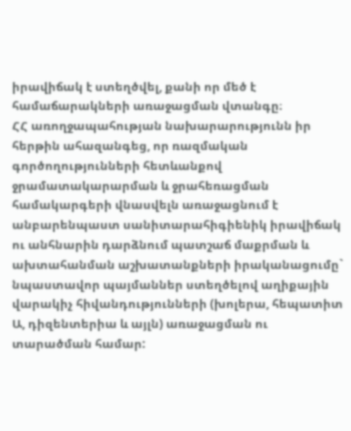իրավիճակ է ստեղծվել, քանի որ մեծ է համաճարակների առաջացման վտանգը։
ՀՀ առողջապահության նախարարությունն իր հերթին ահազանգեց, որ ռազմական գործողությունների հետևանքով ջրամատակարարման և ջրահեռացման համակարգերի վնասվելն առաջացնում է անբարենպաստ սանիտարահիգիենիկ իրավիճակ ու անհնարին դարձնում պատշաճ մաքրման և ախտահանման աշխատանքների իրականացումը` նպաստավոր պայմաններ ստեղծելով աղիքային վարակիչ հիվանդությունների (խոլերա, հեպատիտ Ա, դիզենտերիա և այլն) առաջացման ու տարածման համար: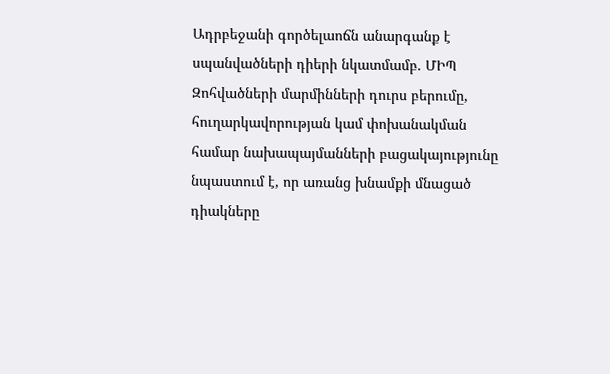Ադրբեջանի գործելաոճն անարգանք է սպանվածների դիերի նկատմամբ. ՄԻՊ
Զոհվածների մարմինների դուրս բերումը, հուղարկավորության կամ փոխանակման համար նախապայմանների բացակայությունը նպաստում է, որ առանց խնամքի մնացած դիակները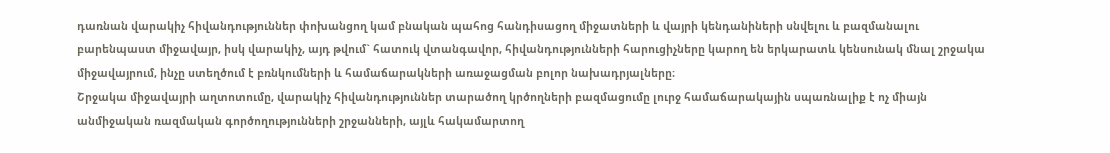դառնան վարակիչ հիվանդություններ փոխանցող կամ բնական պահոց հանդիսացող միջատների և վայրի կենդանիների սնվելու և բազմանալու բարենպաստ միջավայր, իսկ վարակիչ, այդ թվում` հատուկ վտանգավոր, հիվանդությունների հարուցիչները կարող են երկարատև կենսունակ մնալ շրջակա միջավայրում, ինչը ստեղծում է բռնկումների և համաճարակների առաջացման բոլոր նախադրյալները։
Շրջակա միջավայրի աղտոտումը, վարակիչ հիվանդություններ տարածող կրծողների բազմացումը լուրջ համաճարակային սպառնալիք է ոչ միայն անմիջական ռազմական գործողությունների շրջանների, այլև հակամարտող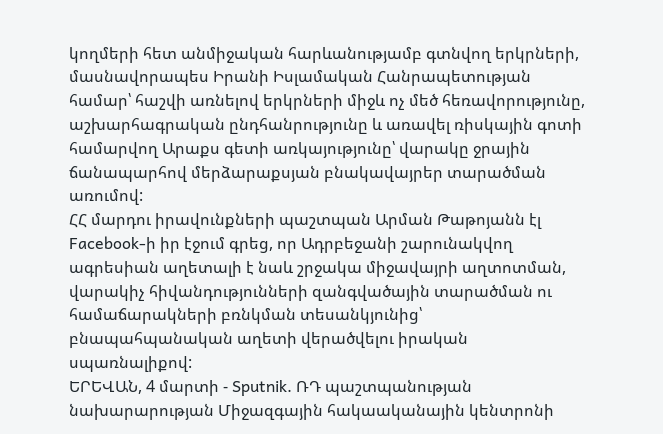կողմերի հետ անմիջական հարևանությամբ գտնվող երկրների, մասնավորապես Իրանի Իսլամական Հանրապետության համար՝ հաշվի առնելով երկրների միջև ոչ մեծ հեռավորությունը, աշխարհագրական ընդհանրությունը և առավել ռիսկային գոտի համարվող Արաքս գետի առկայությունը՝ վարակը ջրային ճանապարհով մերձարաքսյան բնակավայրեր տարածման առումով:
ՀՀ մարդու իրավունքների պաշտպան Արման Թաթոյանն էլ Facebook-ի իր էջում գրեց, որ Ադրբեջանի շարունակվող ագրեսիան աղետալի է նաև շրջակա միջավայրի աղտոտման, վարակիչ հիվանդությունների զանգվածային տարածման ու համաճարակների բռնկման տեսանկյունից՝ բնապահպանական աղետի վերածվելու իրական սպառնալիքով:
ԵՐԵՎԱՆ, 4 մարտի - Sputnik. ՌԴ պաշտպանության նախարարության Միջազգային հակաականային կենտրոնի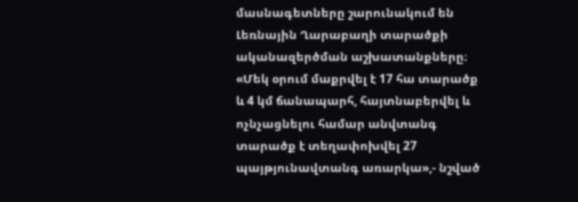մասնագետները շարունակում են Լեռնային Ղարաբաղի տարածքի ականազերծման աշխատանքները։
«Մեկ օրում մաքրվել է 17 հա տարածք և 4 կմ ճանապարհ, հայտնաբերվել և ոչնչացնելու համար անվտանգ տարածք է տեղափոխվել 27 պայթյունավտանգ առարկա»,- նշված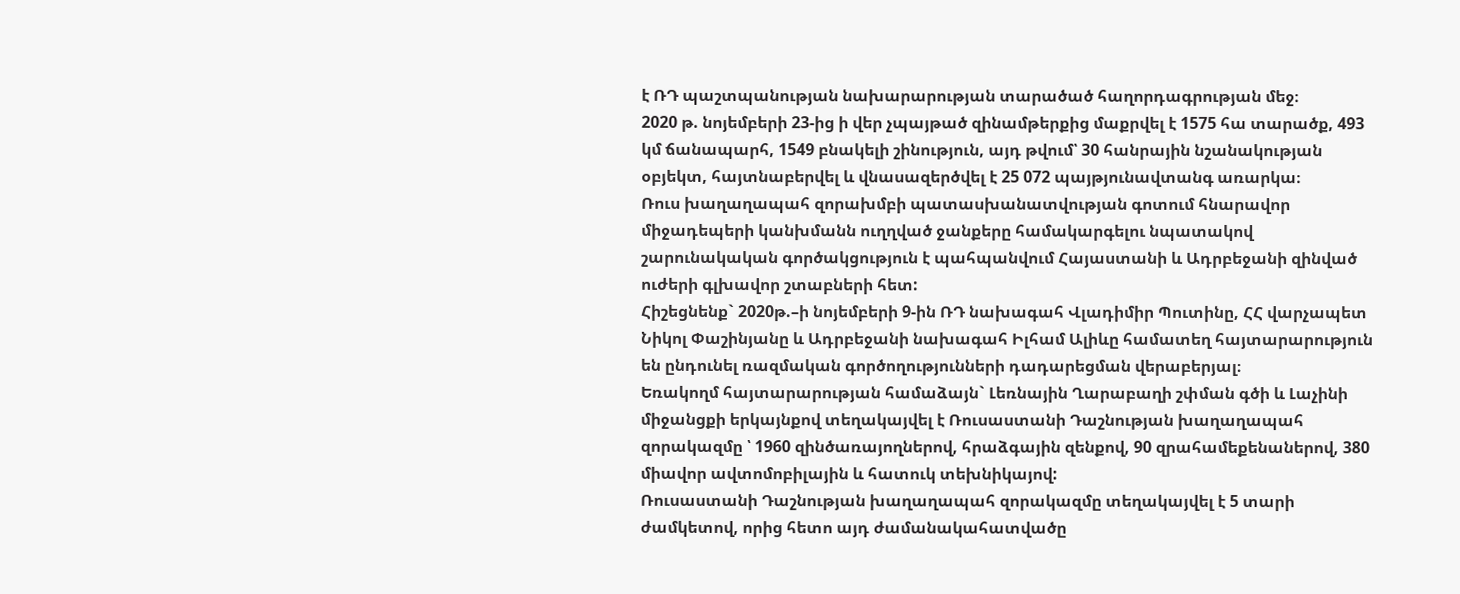է ՌԴ պաշտպանության նախարարության տարածած հաղորդագրության մեջ։
2020 թ. նոյեմբերի 23-ից ի վեր չպայթած զինամթերքից մաքրվել է 1575 հա տարածք, 493 կմ ճանապարհ, 1549 բնակելի շինություն, այդ թվում՝ 30 հանրային նշանակության օբյեկտ, հայտնաբերվել և վնասազերծվել է 25 072 պայթյունավտանգ առարկա։
Ռուս խաղաղապահ զորախմբի պատասխանատվության գոտում հնարավոր միջադեպերի կանխմանն ուղղված ջանքերը համակարգելու նպատակով շարունակական գործակցություն է պահպանվում Հայաստանի և Ադրբեջանի զինված ուժերի գլխավոր շտաբների հետ:
Հիշեցնենք` 2020թ.–ի նոյեմբերի 9-ին ՌԴ նախագահ Վլադիմիր Պուտինը, ՀՀ վարչապետ Նիկոլ Փաշինյանը և Ադրբեջանի նախագահ Իլհամ Ալիևը համատեղ հայտարարություն են ընդունել ռազմական գործողությունների դադարեցման վերաբերյալ։
Եռակողմ հայտարարության համաձայն` Լեռնային Ղարաբաղի շփման գծի և Լաչինի միջանցքի երկայնքով տեղակայվել է Ռուսաստանի Դաշնության խաղաղապահ զորակազմը ՝ 1960 զինծառայողներով, հրաձգային զենքով, 90 զրահամեքենաներով, 380 միավոր ավտոմոբիլային և հատուկ տեխնիկայով:
Ռուսաստանի Դաշնության խաղաղապահ զորակազմը տեղակայվել է 5 տարի ժամկետով, որից հետո այդ ժամանակահատվածը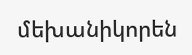մեխանիկորեն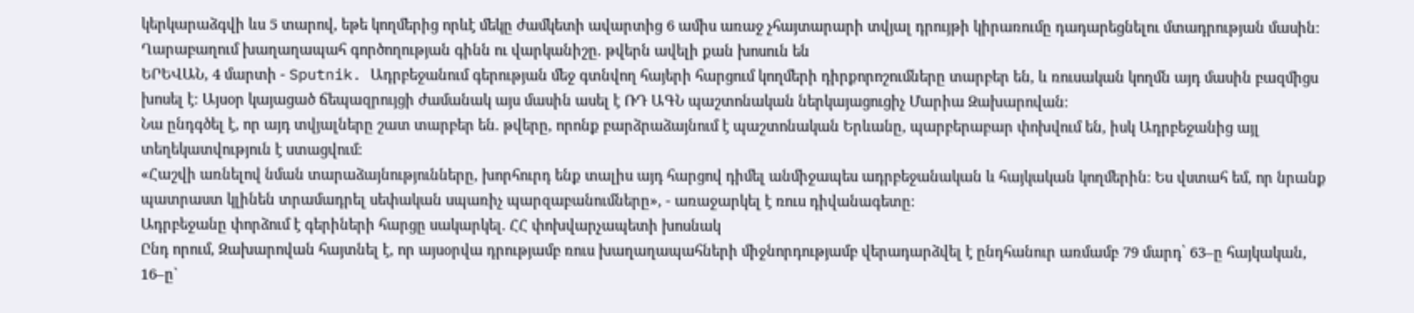կերկարաձգվի ևս 5 տարով, եթե կողմերից որևէ մեկը ժամկետի ավարտից 6 ամիս առաջ չհայտարարի տվյալ դրույթի կիրառումը դադարեցնելու մտադրության մասին:
Ղարաբաղում խաղաղապահ գործողության գինն ու վարկանիշը. թվերն ավելի քան խոսուն են
ԵՐԵՎԱՆ, 4 մարտի - Sputnik. Ադրբեջանում գերության մեջ գտնվող հայերի հարցում կողմերի դիրքորոշումները տարբեր են, և ռուսական կողմն այդ մասին բազմիցս խոսել է։ Այսօր կայացած ճեպազրույցի ժամանակ այս մասին ասել է ՌԴ ԱԳՆ պաշտոնական ներկայացուցիչ Մարիա Զախարովան։
Նա ընդգծել է, որ այդ տվյալները շատ տարբեր են. թվերը, որոնք բարձրաձայնում է պաշտոնական Երևանը, պարբերաբար փոխվում են, իսկ Ադրբեջանից այլ տեղեկատվություն է ստացվում:
«Հաշվի առնելով նման տարաձայնությունները, խորհուրդ ենք տալիս այդ հարցով դիմել անմիջապես ադրբեջանական և հայկական կողմերին։ Ես վստահ եմ, որ նրանք պատրաստ կլինեն տրամադրել սեփական սպառիչ պարզաբանումները», - առաջարկել է ռուս դիվանագետը։
Ադրբեջանը փորձում է գերիների հարցը սակարկել. ՀՀ փոխվարչապետի խոսնակ
Ընդ որում, Զախարովան հայտնել է, որ այսօրվա դրությամբ ռուս խաղաղապահների միջնորդությամբ վերադարձվել է ընդհանուր առմամբ 79 մարդ՝ 63–ը հայկական, 16–ը`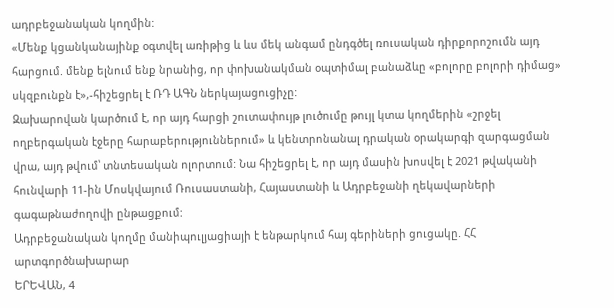ադրբեջանական կողմին:
«Մենք կցանկանայինք օգտվել առիթից և ևս մեկ անգամ ընդգծել ռուսական դիրքորոշումն այդ հարցում. մենք ելնում ենք նրանից, որ փոխանակման օպտիմալ բանաձևը «բոլորը բոլորի դիմաց» սկզբունքն է»,-հիշեցրել է ՌԴ ԱԳՆ ներկայացուցիչը:
Զախարովան կարծում է, որ այդ հարցի շուտափույթ լուծումը թույլ կտա կողմերին «շրջել ողբերգական էջերը հարաբերություններում» և կենտրոնանալ դրական օրակարգի զարգացման վրա, այդ թվում՝ տնտեսական ոլորտում: Նա հիշեցրել է, որ այդ մասին խոսվել է 2021 թվականի հունվարի 11-ին Մոսկվայում Ռուսաստանի, Հայաստանի և Ադրբեջանի ղեկավարների գագաթնաժողովի ընթացքում:
Ադրբեջանական կողմը մանիպուլյացիայի է ենթարկում հայ գերիների ցուցակը. ՀՀ արտգործնախարար
ԵՐԵՎԱՆ, 4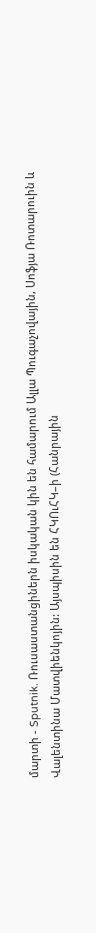մարտի - Sputnik. Ռուսաստանցիներն իսկական կին են համարում Ալլա Պուգաչովային, Սոֆյա Ռոտարուին և Վալենտինա Մատվիենկոյին: Այսպիսին են ՀԿՈւՀԿ–ի (Հանրային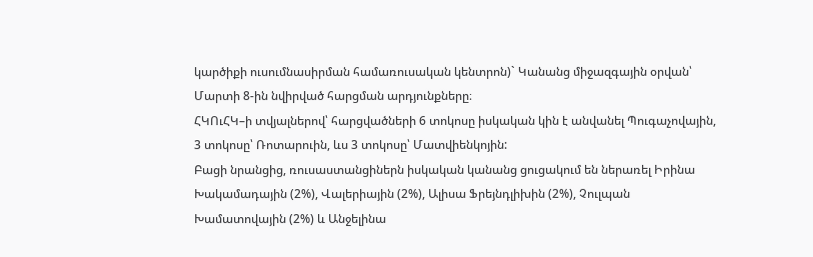կարծիքի ուսումնասիրման համառուսական կենտրոն)` Կանանց միջազգային օրվան՝ Մարտի 8-ին նվիրված հարցման արդյունքները։
ՀԿՈւՀԿ–ի տվյալներով՝ հարցվածների 6 տոկոսը իսկական կին է անվանել Պուգաչովային, 3 տոկոսը՝ Ռոտարուին, ևս 3 տոկոսը՝ Մատվիենկոյին:
Բացի նրանցից, ռուսաստանցիներն իսկական կանանց ցուցակում են ներառել Իրինա Խակամադային (2%), Վալերիային (2%), Ալիսա Ֆրեյնդլիխին (2%), Չուլպան Խամատովային (2%) և Անջելինա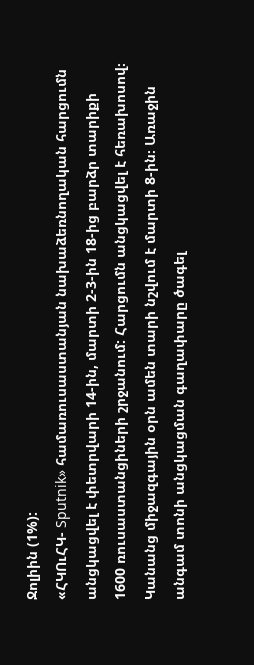Ջոլիին (1%):
«ՀԿՈւՀԿ- Sputnik» համառուսաստանյան նախաձեռնողական հարցումն անցկացվել է փետրվարի 14-ին, մարտի 2-3-ին 18-ից բարձր տարիքի 1600 ռուսաստանցիների շրջանում: Հարցումն անցկացվել է հեռախոսով։
Կանանց միջազգային օրն ամեն տարի նշվում է մարտի 8-ին։ Առաջին անգամ տոնի անցկացման գաղափարը ծագել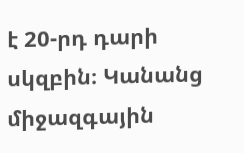է 20-րդ դարի սկզբին։ Կանանց միջազգային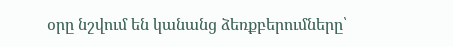օրը նշվում են կանանց ձեռքբերումները՝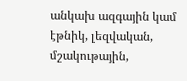անկախ ազգային կամ էթնիկ, լեզվական, մշակութային,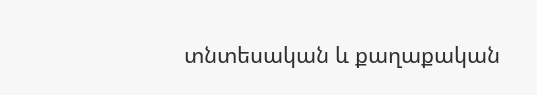տնտեսական և քաղաքական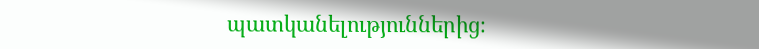պատկանելություններից։